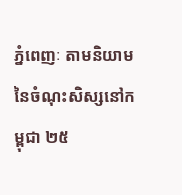ភ្នំពេញៈ តាមនិយាមនៃចំណុះសិស្សនៅកម្ពុជា ២៥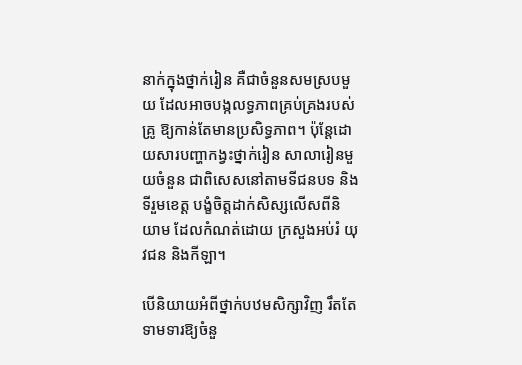នាក់ក្នុងថ្នាក់រៀន គឺជាចំនួនសមស្របមួយ ដែលអាចបង្កលទ្ធភាពគ្រប់គ្រងរបស់គ្រូ ឱ្យកាន់តែមានប្រសិទ្ធភាព។ ប៉ុន្តែដោយសារបញ្ហាកង្វះថ្នាក់រៀន សាលារៀនមួយចំនួន ជាពិសេសនៅតាមទីជនបទ និងទីរួមខេត្ត បង្ខំចិត្តដាក់សិស្សលើសពីនិយាម ដែលកំណត់ដោយ ក្រសួងអប់រំ យុវជន និងកីឡា។

បើនិយាយអំពីថ្នាក់បឋមសិក្សាវិញ រឹតតែទាមទារឱ្យចំនួ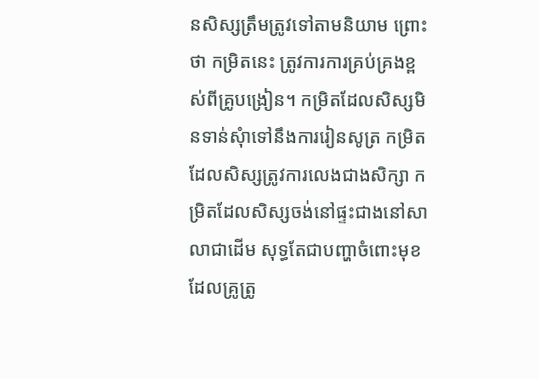នសិស្សត្រឹមត្រូវទៅតាមនិយាម ព្រោះថា កម្រិតនេះ ត្រូវការការគ្រប់គ្រងខ្ពស់ពីគ្រូបង្រៀន។ កម្រិតដែលសិស្សមិនទាន់សុំាទៅនឹងការរៀនសូត្រ កម្រិតដែលសិស្សត្រូវការលេងជាងសិក្សា កម្រិតដែលសិស្សចង់នៅផ្ទះជាងនៅសាលាជាដើម សុទ្ធតែជាបញ្ហាចំពោះមុខ ដែលគ្រូត្រូ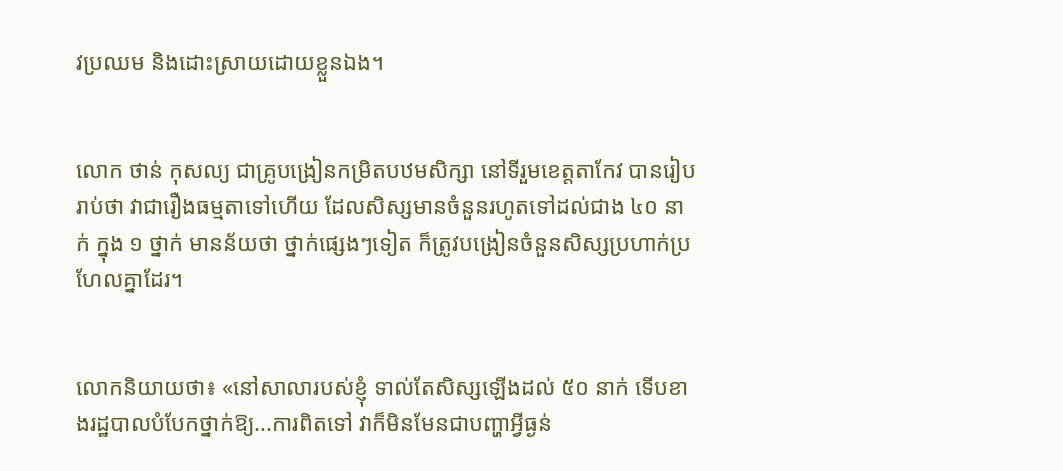វប្រឈម និងដោះស្រាយដោយខ្លួនឯង។


លោក ថាន់ កុសល្យ ជាគ្រូបង្រៀនកម្រិតបឋមសិក្សា នៅទីរួមខេត្តតាកែវ បានរៀបរាប់ថា វាជារឿងធម្មតាទៅហើយ ដែលសិស្សមានចំនួនរហូតទៅដល់ជាង ៤០ នាក់ ក្នុង ១ ថ្នាក់ មានន័យថា ថ្នាក់ផ្សេងៗទៀត ក៏ត្រូវបង្រៀនចំនួនសិស្សប្រហាក់ប្រហែលគ្នាដែរ។


លោកនិយាយថា៖ «នៅសាលារបស់ខ្ញុំ ទាល់តែសិស្សឡើងដល់ ៥០ នាក់ ទើបខាងរដ្ឋបាលបំបែកថ្នាក់ឱ្យ...ការពិតទៅ វាក៏មិនមែនជាបញ្ហាអ្វីធ្ងន់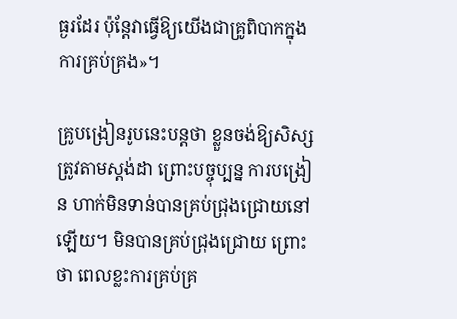ធ្ងរដែរ ប៉ុន្តែវាធ្វើឱ្យយើងជាគ្រូពិបាកក្នុងការគ្រប់គ្រង»។

គ្រូបង្រៀនរូបនេះបន្តថា ខ្លួនចង់ឱ្យសិស្សត្រូវតាមស្តង់ដា ព្រោះបច្ចុប្បន្ន ការបង្រៀន ហាក់មិនទាន់បានគ្រប់ជ្រុងជ្រោយនៅឡើយ។ មិនបានគ្រប់ជ្រុងជ្រោយ ព្រោះថា ពេលខ្លះការគ្រប់គ្រ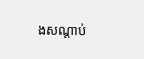ងសណ្ដាប់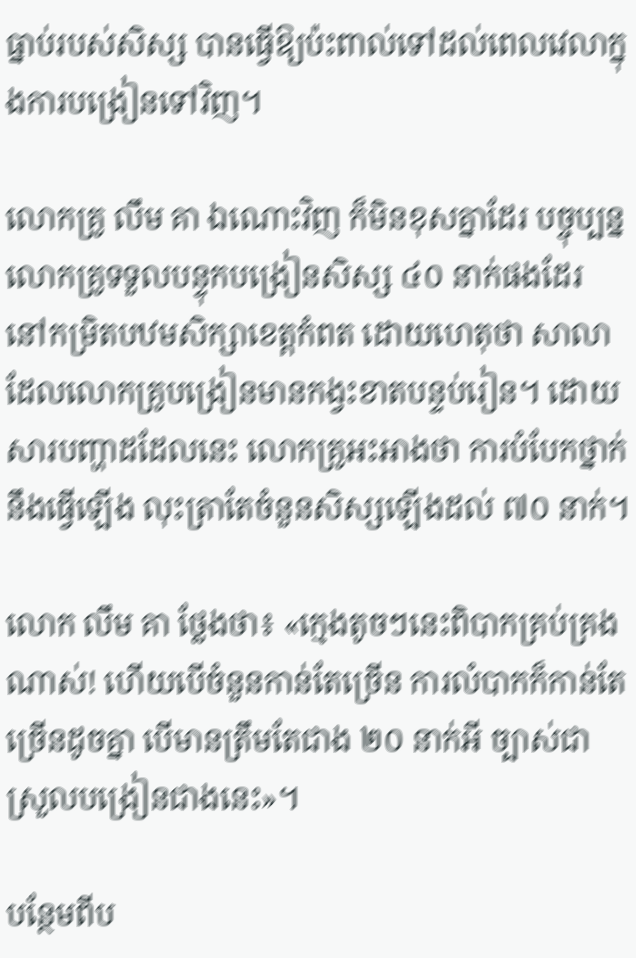ធ្នាប់របស់សិស្ស បានធ្វើឱ្យប៉ះពាល់ទៅដល់ពេលវេលាក្នុងការបង្រៀនទៅវិញ។

លោកគ្រូ លឹម គា ឯណោះវិញ ក៏មិនខុសគ្នាដែរ បច្ចុប្បន្នលោកគ្រូទទួលបន្ទុកបង្រៀនសិស្ស ៤០ នាក់ផងដែរ នៅកម្រិតបឋមសិក្សាខេត្តកំពត ដោយហេតុថា សាលាដែលលោកគ្រូបង្រៀនមានកង្វះខាតបន្ទប់រៀន។ ដោយសារបញ្ហាដដែលនេះ លោកគ្រូអះអាងថា ការបំបែកថ្នាក់ នឹងធ្វើឡើង លុះត្រាតែចំនួនសិស្សឡើងដល់ ៧០ នាក់។

លោក លឹម គា ថ្លែងថា៖ «ក្មេងតូចៗនេះពិបាកគ្រប់គ្រងណាស់! ហើយបើចំនួនកាន់តែច្រើន ការលំបាកក៏កាន់តែច្រើនដូចគ្នា បើមានត្រឹមតែជាង ២០ នាក់អី ច្បាស់ជាស្រួលបង្រៀនជាងនេះ»។

បន្ថែមពីប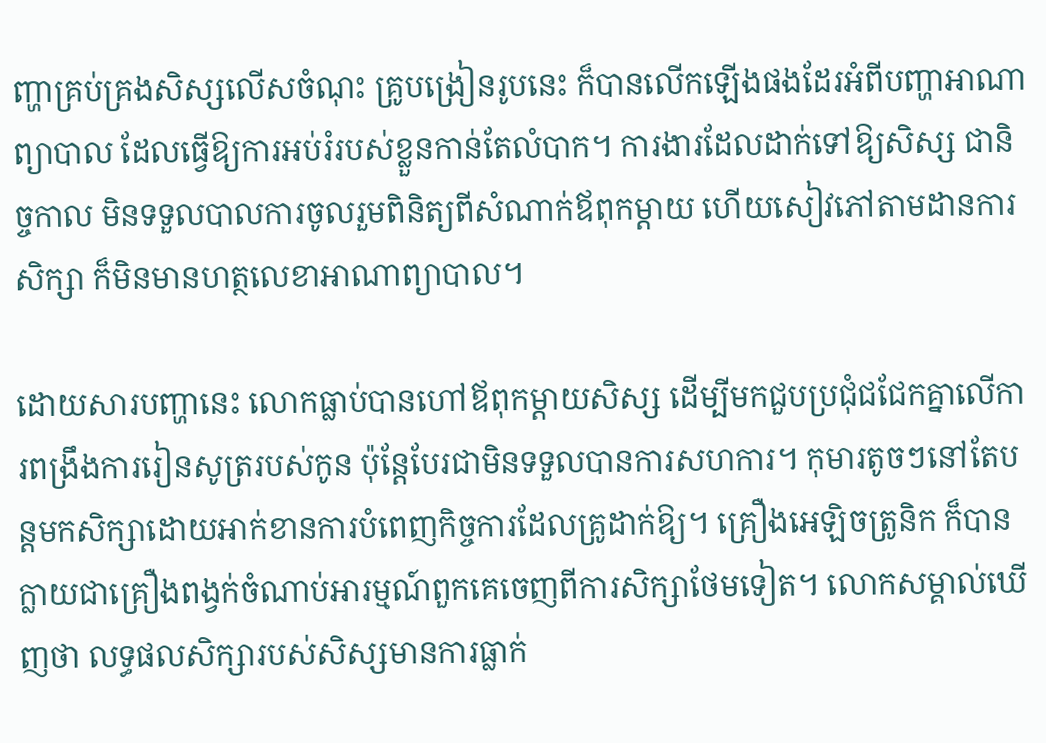ញ្ហាគ្រប់គ្រងសិស្សលើសចំណុះ គ្រូបង្រៀនរូបនេះ ក៏បានលើកឡើងផងដែរអំពីបញ្ហាអាណាព្យាបាល ដែលធ្វើឱ្យការអប់រំរបស់ខ្លួនកាន់តែលំបាក។ ការងារដែលដាក់ទៅឱ្យសិស្ស ជានិច្ចកាល មិនទទួលបាលការចូលរួមពិនិត្យពីសំណាក់ឪពុកម្ដាយ ហើយសៀវភៅតាមដានការសិក្សា ក៏មិនមានហត្ថលេខាអាណាព្យាបាល។

ដោយសារបញ្ហានេះ លោកធ្លាប់បានហៅឪពុកម្ដាយសិស្ស ដើម្បីមកជួបប្រជុំជជែកគ្នាលើការពង្រឹងការរៀនសូត្ររបស់កូន ប៉ុន្តែបែរជាមិនទទួលបានការសហការ។ កុមារតូចៗនៅតែបន្តមកសិក្សាដោយអាក់ខានការបំពេញកិច្ចការដែលគ្រូដាក់ឱ្យ។ គ្រឿងអេឡិចត្រូនិក ក៏បានក្លាយជាគ្រឿងពង្វក់ចំណាប់អារម្មណ៍ពួកគេចេញពីការសិក្សាថែមទៀត។ លោកសម្គាល់ឃើញថា លទ្ធផលសិក្សារបស់សិស្សមានការធ្លាក់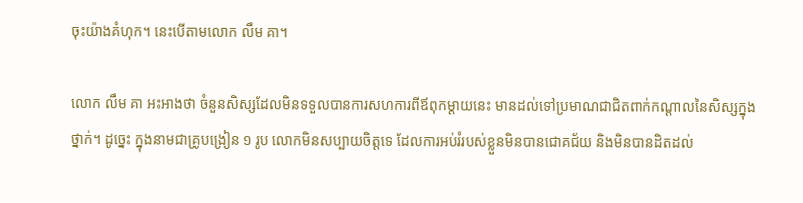ចុះយ៉ាងគំហុក។ នេះបើតាមលោក លឹម គា។

លោក លឹម គា អះអាងថា ចំនួនសិស្សដែលមិនទទួលបានការសហការពីឪពុកម្ដាយនេះ មានដល់ទៅប្រមាណជាជិតពាក់កណ្ដាលនៃសិស្សក្នុងថ្នាក់។ ដូច្នេះ ក្នុងនាមជាគ្រូបង្រៀន ១ រូប លោកមិនសប្បាយចិត្តទេ ដែលការអប់រំរបស់ខ្លួនមិនបានជោគជ័យ និងមិនបានដិតដល់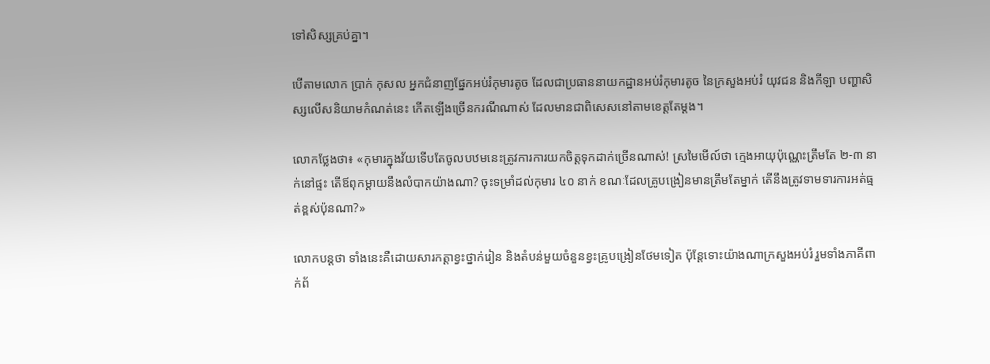ទៅសិស្សគ្រប់គ្នា។

បើតាមលោក ប្រាក់ កុសល អ្នកជំនាញផ្នែកអប់រំកុមារតូច ដែលជាប្រធាននាយកដ្ឋានអប់រំកុមារតូច នៃក្រសួងអប់រំ យុវជន និងកីឡា បញ្ហាសិស្សលើសនិយាមកំណត់នេះ កើតឡើងច្រើនករណីណាស់ ដែលមានជាពិសេសនៅតាមខេត្តតែម្ដង។

លោកថ្លែងថា៖ «កុមារក្នុងវ័យទើបតែចូលបឋមនេះត្រូវការការយកចិត្តទុកដាក់ច្រើនណាស់! ស្រមៃមើល៍ថា ក្មេងអាយុប៉ុណ្ណេះត្រឹមតែ ២-៣ នាក់នៅផ្ទះ តើឪពុកម្ដាយនឹងលំបាកយ៉ាងណា? ចុះទម្រាំដល់កុមារ ៤០ នាក់ ខណៈដែលគ្រូបង្រៀនមានត្រឹមតែម្នាក់ តើនឹងត្រូវទាមទារការអត់ធ្មត់ខ្ពស់ប៉ុនណា?»

លោកបន្តថា ទាំងនេះគឺដោយសារកត្តាខ្វះថ្នាក់រៀន និងតំបន់មួយចំនួនខ្វះគ្រូបង្រៀនថែមទៀត ប៉ុន្តែទោះយ៉ាងណាក្រសួងអប់រំ រួមទាំងភាគីពាក់ព័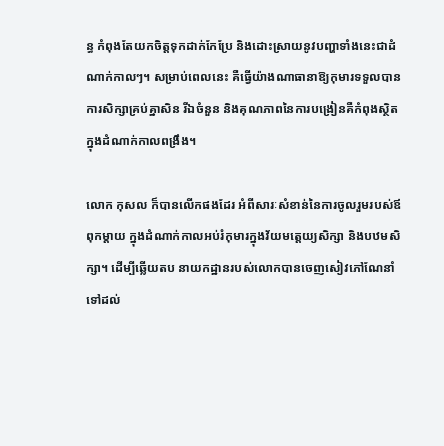ន្ធ កំពុងតែយកចិត្តទុកដាក់កែប្រែ និងដោះស្រាយនូវបញ្ហាទាំងនេះជាដំណាក់កាលៗ។ សម្រាប់ពេលនេះ គឺធ្វើយ៉ាងណាធានាឱ្យកុមារទទួលបានការសិក្សាគ្រប់គ្នាសិន រីឯចំនួន និងគុណភាពនៃការបង្រៀនគឺកំពុងស្ថិតក្នុងដំណាក់កាលពង្រឹង។

លោក កុសល ក៏បានលើកផងដែរ អំពីសារៈសំខាន់នៃការចូលរួមរបស់ឪពុកម្ដាយ ក្នុងដំណាក់កាលអប់រំកុមារក្នុងវ័យមត្តេយ្យសិក្សា និងបឋមសិក្សា។ ដើម្បីឆ្លើយតប នាយកដ្ឋានរបស់លោកបានចេញសៀវភៅណែនាំទៅដល់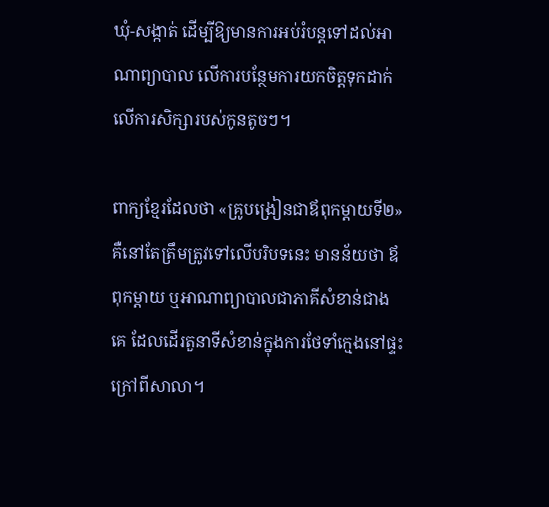ឃុំ-សង្កាត់ ដើម្បីឱ្យមានការអប់រំបន្តទៅដល់អាណាព្យាបាល លើការបន្ថែមការយកចិត្តទុកដាក់លើការសិក្សារបស់កូនតូចៗ។

ពាក្យខ្មែរដែលថា «គ្រូបង្រៀនជាឪពុកម្ដាយទី២» គឺនៅតែត្រឹមត្រូវទៅលើបរិបទនេះ មានន័យថា ឪពុកម្ដាយ ឬអាណាព្យាបាលជាភាគីសំខាន់ជាងគេ ដែលដើរតួនាទីសំខាន់ក្នុងការថែទាំក្មេងនៅផ្ទះ ក្រៅពីសាលា។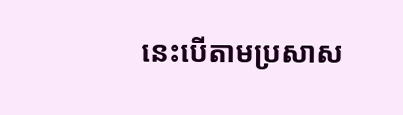នេះបើតាមប្រសាស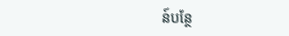ន៍បន្ថែ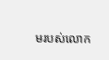មរបស់លោក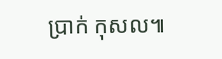ប្រាក់ កុសល៕